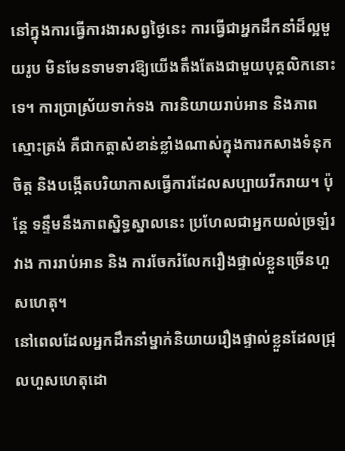នៅក្នុងការធ្វើការងារសព្វថ្ងៃនេះ ការធ្វើជាអ្នកដឹកនាំដ៏ល្អមួយរូប មិនមែនទាមទារឱ្យយើងតឹងតែងជាមួយបុគ្គលិកនោះទេ។ ការប្រាស្រ័យទាក់ទង ការនិយាយរាប់អាន និងភាពស្មោះត្រង់ គឺជាកត្តាសំខាន់ខ្លាំងណាស់ក្នុងការកសាងទំនុកចិត្ត និងបង្កើតបរិយាកាសធ្វើការដែលសប្បាយរីករាយ។ ប៉ុន្តែ ទន្ទឹមនឹងភាពស្និទ្ធស្នាលនេះ ប្រហែលជាអ្នកយល់ច្រឡំរវាង ការរាប់អាន និង ការចែករំលែករឿងផ្ទាល់ខ្លួនច្រើនហួសហេតុ។
នៅពេលដែលអ្នកដឹកនាំម្នាក់និយាយរឿងផ្ទាល់ខ្លួនដែលជ្រុលហួសហេតុដោ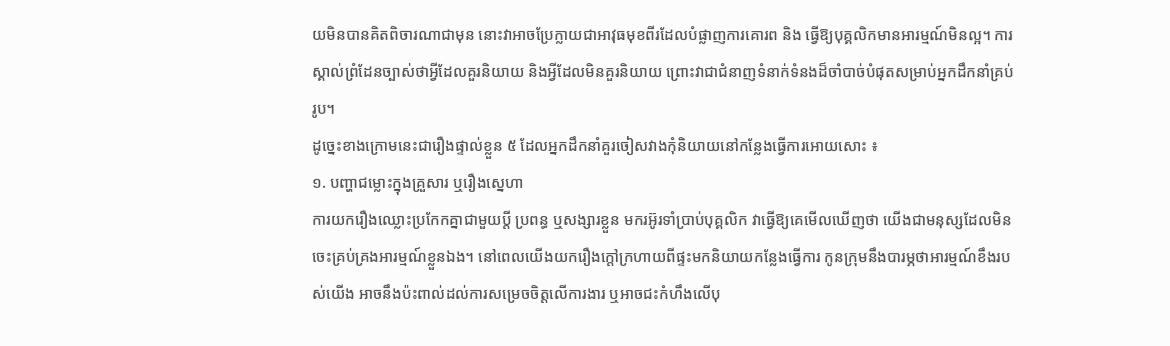យមិនបានគិតពិចារណាជាមុន នោះវាអាចប្រែក្លាយជាអាវុធមុខពីរដែលបំផ្លាញការគោរព និង ធ្វើឱ្យបុគ្គលិកមានអារម្មណ៍មិនល្អ។ ការស្គាល់ព្រំដែនច្បាស់ថាអ្វីដែលគួរនិយាយ និងអ្វីដែលមិនគួរនិយាយ ព្រោះវាជាជំនាញទំនាក់ទំនងដ៏ចាំបាច់បំផុតសម្រាប់អ្នកដឹកនាំគ្រប់រូប។
ដូច្នេះខាងក្រោមនេះជារឿងផ្ទាល់ខ្លួន ៥ ដែលអ្នកដឹកនាំគួរចៀសវាងកុំនិយាយនៅកន្លែងធ្វើការអោយសោះ ៖
១. បញ្ហាជម្លោះក្នុងគ្រួសារ ឬរឿងស្នេហា
ការយករឿងឈ្លោះប្រកែកគ្នាជាមួយប្តី ប្រពន្ធ ឬសង្សារខ្លួន មករអ៊ូរទាំប្រាប់បុគ្គលិក វាធ្វើឱ្យគេមើលឃើញថា យើងជាមនុស្សដែលមិនចេះគ្រប់គ្រងអារម្មណ៍ខ្លួនឯង។ នៅពេលយើងយករឿងក្តៅក្រហាយពីផ្ទះមកនិយាយកន្លែងធ្វើការ កូនក្រុមនឹងបារម្ភថាអារម្មណ៍ខឹងរបស់យើង អាចនឹងប៉ះពាល់ដល់ការសម្រេចចិត្តលើការងារ ឬអាចជះកំហឹងលើបុ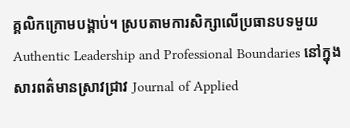គ្គលិកក្រោមបង្គាប់។ ស្របតាមការសិក្សាលើប្រធានបទមួយ Authentic Leadership and Professional Boundaries នៅក្នុងសារពត៌មានស្រាវជ្រាវ Journal of Applied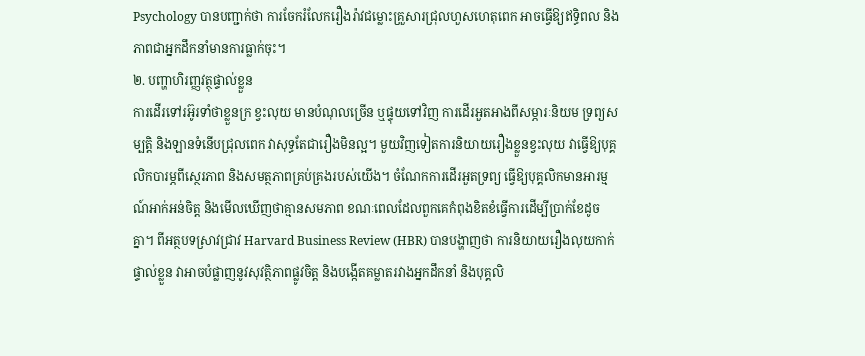Psychology បានបញ្ជាក់ថា ការចែករំលែករឿងរ៉ាវជម្លោះគ្រួសារជ្រុលហួសហេតុពេក អាចធ្វើឱ្យឥទ្ធិពល និងភាពជាអ្នកដឹកនាំមានការធ្លាក់ចុះ។
២. បញ្ហាហិរញ្ញវត្ថុផ្ទាល់ខ្លួន
ការដើរទៅរអ៊ូរទាំថាខ្លួនក្រ ខ្វះលុយ មានបំណុលច្រើន ឬផ្ទុយទៅវិញ ការដើរអួតអាងពីសម្ភារៈនិយម ទ្រព្យសម្បត្តិ និងឡានទំនើបជ្រុលពេក វាសុទ្ធតែជារឿងមិនល្អ។ មួយវិញទៀតការនិយាយរឿងខ្លួនខ្វះលុយ វាធ្វើឱ្យបុគ្គលិកបារម្ភពីស្ថេរភាព និងសមត្ថភាពគ្រប់គ្រងរបស់យើង។ ចំណែកការដើរអួតទ្រព្យ ធ្វើឱ្យបុគ្គលិកមានអារម្មណ៍អាក់អន់ចិត្ត និងមើលឃើញថាគ្មានសមភាព ខណៈពេលដែលពួកគេកំពុងខិតខំធ្វើការដើម្បីប្រាក់ខែដូចគ្នា។ ពីអត្ថបទស្រាវជ្រាវ Harvard Business Review (HBR) បានបង្ហាញថា ការនិយាយរឿងលុយកាក់ផ្ទាល់ខ្លួន វាអាចបំផ្លាញនូវសុវត្ថិភាពផ្លូវចិត្ត និងបង្កើតគម្លាតរវាងអ្នកដឹកនាំ និងបុគ្គលិ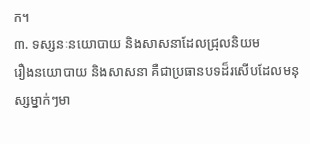ក។
៣. ទស្សនៈនយោបាយ និងសាសនាដែលជ្រុលនិយម
រឿងនយោបាយ និងសាសនា គឺជាប្រធានបទដ៏រសើបដែលមនុស្សម្នាក់ៗមា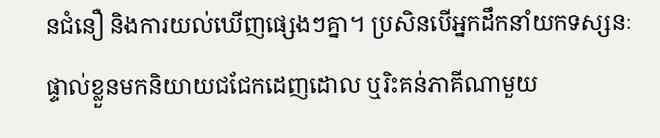នជំនឿ និងការយល់ឃើញផ្សេងៗគ្នា។ ប្រសិនបើអ្នកដឹកនាំយកទស្សនៈផ្ទាល់ខ្លួនមកនិយាយជជែកដេញដោល ឬរិះគន់ភាគីណាមួយ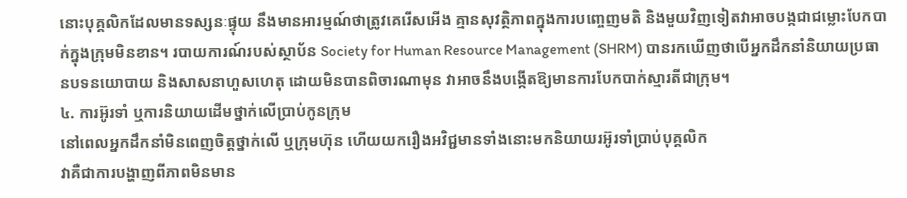នោះបុគ្គលិកដែលមានទស្សនៈផ្ទុយ នឹងមានអារម្មណ៍ថាត្រូវគេរើសអើង គ្មានសុវត្ថិភាពក្នុងការបញ្ចេញមតិ និងមួយវិញទៀតវាអាចបង្កជាជម្លោះបែកបាក់ក្នុងក្រុមមិនខាន។ របាយការណ៍របស់ស្ថាប័ន Society for Human Resource Management (SHRM) បានរកឃើញថាបើអ្នកដឹកនាំនិយាយប្រធានបទនយោបាយ និងសាសនាហួសហេតុ ដោយមិនបានពិចារណាមុន វាអាចនឹងបង្កើតឱ្យមានការបែកបាក់ស្មារតីជាក្រុម។
៤. ការអ៊ូរទាំ ឬការនិយាយដើមថ្នាក់លើប្រាប់កូនក្រុម
នៅពេលអ្នកដឹកនាំមិនពេញចិត្តថ្នាក់លើ ឬក្រុមហ៊ុន ហើយយករឿងអវិជ្ជមានទាំងនោះមកនិយាយរអ៊ូរទាំប្រាប់បុគ្គលិក
វាគឺជាការបង្ហាញពីភាពមិនមាន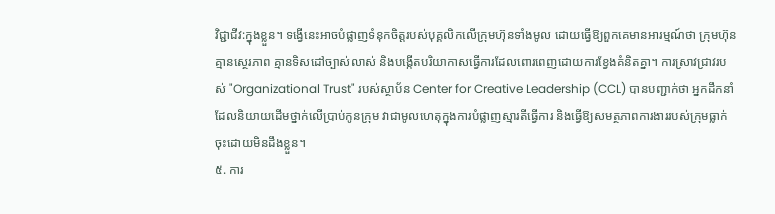វិជ្ជាជីវ:ក្នុងខ្លួន។ ទង្វើនេះអាចបំផ្លាញទំនុកចិត្តរបស់បុគ្គលិកលើក្រុមហ៊ុនទាំងមូល ដោយធ្វើឱ្យពួកគេមានអារម្មណ៍ថា ក្រុមហ៊ុនគ្មានស្ថេរភាព គ្មានទិសដៅច្បាស់លាស់ និងបង្កើតបរិយាកាសធ្វើការដែលពោរពេញដោយការខ្វែងគំនិតគ្នា។ ការស្រាវជ្រាវរបស់ "Organizational Trust" របស់ស្ថាប័ន Center for Creative Leadership (CCL) បានបញ្ជាក់ថា អ្នកដឹកនាំដែលនិយាយដើមថ្នាក់លើប្រាប់កូនក្រុម វាជាមូលហេតុក្នុងការបំផ្លាញស្មារតីធ្វើការ និងធ្វើឱ្យសមត្ថភាពការងាររបស់ក្រុមធ្លាក់ចុះដោយមិនដឹងខ្លួន។
៥. ការ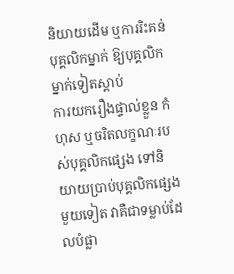និយាយដើម ឬការរិះគន់បុគ្គលិកម្នាក់ ឱ្យបុគ្គលិកម្នាក់ទៀតស្តាប់
ការយករឿងផ្ទាល់ខ្លួន កំហុស ឬចរិតលក្ខណៈរបស់បុគ្គលិកផ្សេង ទៅនិយាយប្រាប់បុគ្គលិកផ្សេងមួយទៀត វាគឺជាទម្លាប់ដែលបំផ្លា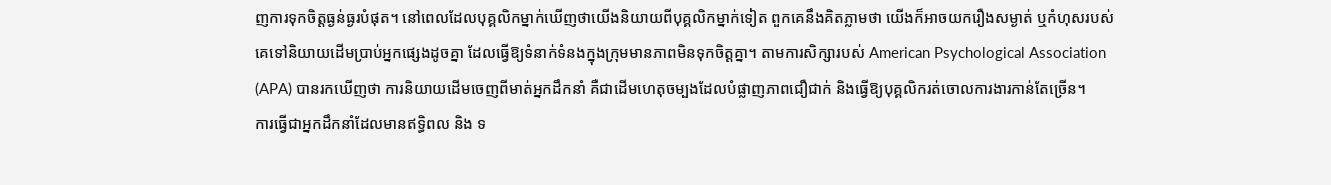ញការទុកចិត្តធ្ងន់ធ្ងរបំផុត។ នៅពេលដែលបុគ្គលិកម្នាក់ឃើញថាយើងនិយាយពីបុគ្គលិកម្នាក់ទៀត ពួកគេនឹងគិតភ្លាមថា យើងក៏អាចយករឿងសម្ងាត់ ឬកំហុសរបស់គេទៅនិយាយដើមប្រាប់អ្នកផ្សេងដូចគ្នា ដែលធ្វើឱ្យទំនាក់ទំនងក្នុងក្រុមមានភាពមិនទុកចិត្តគ្នា។ តាមការសិក្សារបស់ American Psychological Association (APA) បានរកឃើញថា ការនិយាយដើមចេញពីមាត់អ្នកដឹកនាំ គឺជាដើមហេតុចម្បងដែលបំផ្លាញភាពជឿជាក់ និងធ្វើឱ្យបុគ្គលិករត់ចោលការងារកាន់តែច្រើន។
ការធ្វើជាអ្នកដឹកនាំដែលមានឥទ្ធិពល និង ទ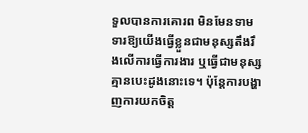ទួលបានការគោរព មិនមែនទាមទារឱ្យយើងធ្វើខ្លួនជាមនុស្សតឹងរឹងលើការធ្វើការងារ ឬធ្វើជាមនុស្សគ្មានបេះដូងនោះទេ។ ប៉ុន្តែការបង្ហាញការយកចិត្ត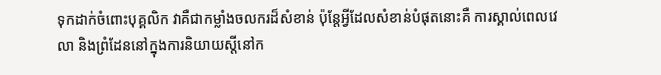ទុកដាក់ចំពោះបុគ្គលិក វាគឺជាកម្លាំងចលករដ៏សំខាន់ ប៉ុន្តែអ្វីដែលសំខាន់បំផុតនោះគឺ ការស្គាល់ពេលវេលា និងព្រំដែននៅក្នុងការនិយាយស្តីនៅក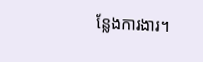ន្លែងការងារ។